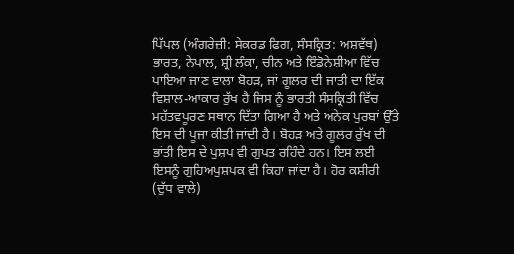ਪਿੱਪਲ (ਅੰਗਰੇਜ਼ੀ: ਸੇਕਰਡ ਫਿਗ, ਸੰਸਕ੍ਰਿਤ: ਅਸ਼ਵੱਥ) ਭਾਰਤ, ਨੇਪਾਲ, ਸ਼੍ਰੀ ਲੰਕਾ, ਚੀਨ ਅਤੇ ਇੰਡੋਨੇਸ਼ੀਆ ਵਿੱਚ ਪਾਇਆ ਜਾਣ ਵਾਲਾ ਬੋਹੜ, ਜਾਂ ਗੂਲਰ ਦੀ ਜਾਤੀ ਦਾ ਇੱਕ ਵਿਸ਼ਾਲ-ਆਕਾਰ ਰੁੱਖ ਹੈ ਜਿਸ ਨੂੰ ਭਾਰਤੀ ਸੰਸਕ੍ਰਿਤੀ ਵਿੱਚ ਮਹੱਤਵਪੂਰਣ ਸਥਾਨ ਦਿੱਤਾ ਗਿਆ ਹੈ ਅਤੇ ਅਨੇਕ ਪੁਰਬਾਂ ਉੱਤੇ ਇਸ ਦੀ ਪੂਜਾ ਕੀਤੀ ਜਾਂਦੀ ਹੈ। ਬੋਹੜ ਅਤੇ ਗੂਲਰ ਰੁੱਖ ਦੀ ਭਾਂਤੀ ਇਸ ਦੇ ਪੁਸ਼ਪ ਵੀ ਗੁਪਤ ਰਹਿੰਦੇ ਹਨ। ਇਸ ਲਈ ਇਸਨੂੰ ਗੁਹਿਅਪੁਸ਼ਪਕ ਵੀ ਕਿਹਾ ਜਾਂਦਾ ਹੈ। ਹੋਰ ਕਸ਼ੀਰੀ (ਦੁੱਧ ਵਾਲੇ)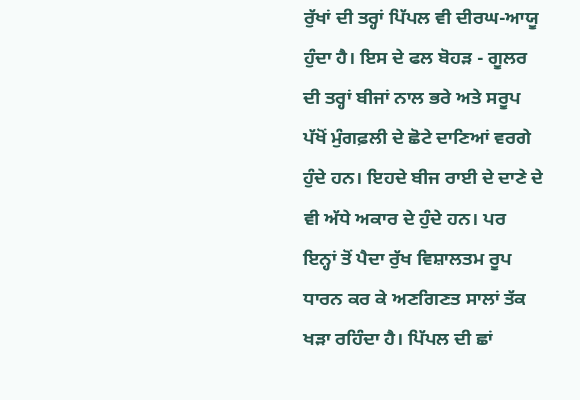ਰੁੱਖਾਂ ਦੀ ਤਰ੍ਹਾਂ ਪਿੱਪਲ ਵੀ ਦੀਰਘ-ਆਯੂ ਹੁੰਦਾ ਹੈ। ਇਸ ਦੇ ਫਲ ਬੋਹੜ - ਗੂਲਰ ਦੀ ਤਰ੍ਹਾਂ ਬੀਜਾਂ ਨਾਲ ਭਰੇ ਅਤੇ ਸਰੂਪ ਪੱਖੋਂ ਮੁੰਗਫ਼ਲੀ ਦੇ ਛੋਟੇ ਦਾਣਿਆਂ ਵਰਗੇ ਹੁੰਦੇ ਹਨ। ਇਹਦੇ ਬੀਜ ਰਾਈ ਦੇ ਦਾਣੇ ਦੇ ਵੀ ਅੱਧੇ ਅਕਾਰ ਦੇ ਹੁੰਦੇ ਹਨ। ਪਰ ਇਨ੍ਹਾਂ ਤੋਂ ਪੈਦਾ ਰੁੱਖ ਵਿਸ਼ਾਲਤਮ ਰੂਪ ਧਾਰਨ ਕਰ ਕੇ ਅਣਗਿਣਤ ਸਾਲਾਂ ਤੱਕ ਖੜਾ ਰਹਿੰਦਾ ਹੈ। ਪਿੱਪਲ ਦੀ ਛਾਂ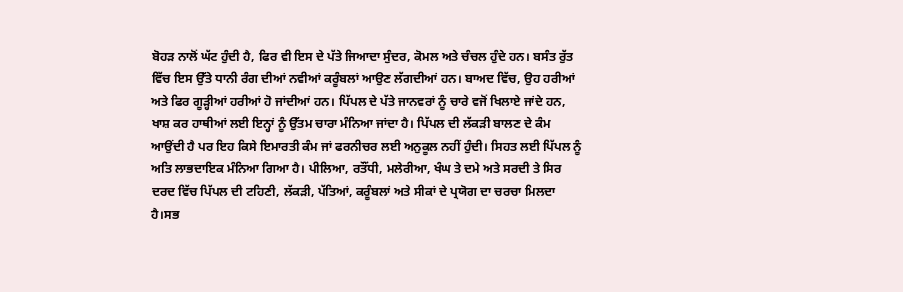ਬੋਹੜ ਨਾਲੋਂ ਘੱਟ ਹੁੰਦੀ ਹੈ, ਫਿਰ ਵੀ ਇਸ ਦੇ ਪੱਤੇ ਜਿਆਦਾ ਸੁੰਦਰ, ਕੋਮਲ ਅਤੇ ਚੰਚਲ ਹੁੰਦੇ ਹਨ। ਬਸੰਤ ਰੁੱਤ ਵਿੱਚ ਇਸ ਉੱਤੇ ਧਾਨੀ ਰੰਗ ਦੀਆਂ ਨਵੀਆਂ ਕਰੂੰਬਲਾਂ ਆਉਣ ਲੱਗਦੀਆਂ ਹਨ। ਬਾਅਦ ਵਿੱਚ, ਉਹ ਹਰੀਆਂ ਅਤੇ ਫਿਰ ਗੂੜ੍ਹੀਆਂ ਹਰੀਆਂ ਹੋ ਜਾਂਦੀਆਂ ਹਨ। ਪਿੱਪਲ ਦੇ ਪੱਤੇ ਜਾਨਵਰਾਂ ਨੂੰ ਚਾਰੇ ਵਜੋਂ ਖਿਲਾਏ ਜਾਂਦੇ ਹਨ, ਖਾਸ਼ ਕਰ ਹਾਥੀਆਂ ਲਈ ਇਨ੍ਹਾਂ ਨੂੰ ਉੱਤਮ ਚਾਰਾ ਮੰਨਿਆ ਜਾਂਦਾ ਹੈ। ਪਿੱਪਲ ਦੀ ਲੱਕੜੀ ਬਾਲਣ ਦੇ ਕੰਮ ਆਉਂਦੀ ਹੈ ਪਰ ਇਹ ਕਿਸੇ ਇਮਾਰਤੀ ਕੰਮ ਜਾਂ ਫਰਨੀਚਰ ਲਈ ਅਨੁਕੂਲ ਨਹੀਂ ਹੁੰਦੀ। ਸਿਹਤ ਲਈ ਪਿੱਪਲ ਨੂੰ ਅਤਿ ਲਾਭਦਾਇਕ ਮੰਨਿਆ ਗਿਆ ਹੈ। ਪੀਲਿਆ, ਰਤੌਂਧੀ, ਮਲੇਰੀਆ, ਖੰਘ ਤੇ ਦਮੇ ਅਤੇ ਸਰਦੀ ਤੇ ਸਿਰ ਦਰਦ ਵਿੱਚ ਪਿੱਪਲ ਦੀ ਟਹਿਣੀ, ਲੱਕੜੀ, ਪੱਤਿਆਂ, ਕਰੂੰਬਲਾਂ ਅਤੇ ਸੀਕਾਂ ਦੇ ਪ੍ਰਯੋਗ ਦਾ ਚਰਚਾ ਮਿਲਦਾ ਹੈ।ਸਭ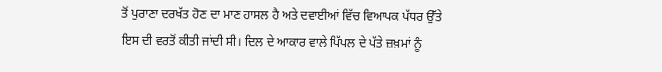ਤੋਂ ਪੁਰਾਣਾ ਦਰਖੱਤ ਹੋਣ ਦਾ ਮਾਣ ਹਾਸਲ ਹੈ ਅਤੇ ਦਵਾਈਆਂ ਵਿੱਚ ਵਿਆਪਕ ਪੱਧਰ ਉੱਤੇ ਇਸ ਦੀ ਵਰਤੋਂ ਕੀਤੀ ਜਾਂਦੀ ਸੀ। ਦਿਲ ਦੇ ਆਕਾਰ ਵਾਲੇ ਪਿੱਪਲ ਦੇ ਪੱਤੇ ਜ਼ਖ਼ਮਾਂ ਨੂੰ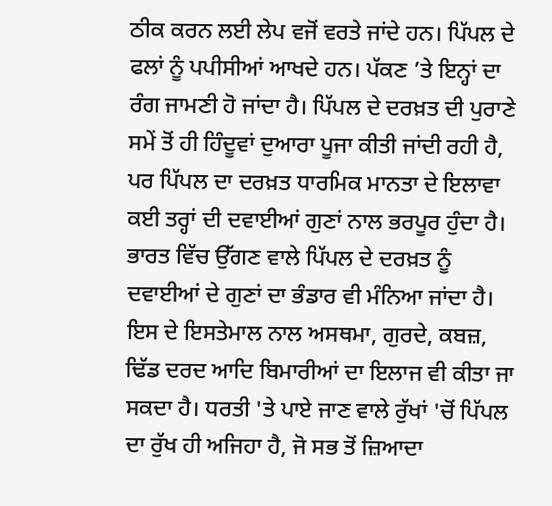ਠੀਕ ਕਰਨ ਲਈ ਲੇਪ ਵਜੋਂ ਵਰਤੇ ਜਾਂਦੇ ਹਨ। ਪਿੱਪਲ ਦੇ ਫਲਾਂ ਨੂੰ ਪਪੀਸੀਆਂ ਆਖਦੇ ਹਨ। ਪੱਕਣ ’ਤੇ ਇਨ੍ਹਾਂ ਦਾ ਰੰਗ ਜਾਮਣੀ ਹੋ ਜਾਂਦਾ ਹੈ। ਪਿੱਪਲ ਦੇ ਦਰਖ਼ਤ ਦੀ ਪੁਰਾਣੇ ਸਮੇਂ ਤੋਂ ਹੀ ਹਿੰਦੂਵਾਂ ਦੁਆਰਾ ਪੂਜਾ ਕੀਤੀ ਜਾਂਦੀ ਰਹੀ ਹੈ, ਪਰ ਪਿੱਪਲ ਦਾ ਦਰਖ਼ਤ ਧਾਰਮਿਕ ਮਾਨਤਾ ਦੇ ਇਲਾਵਾ ਕਈ ਤਰ੍ਹਾਂ ਦੀ ਦਵਾਈਆਂ ਗੁਣਾਂ ਨਾਲ ਭਰਪੂਰ ਹੁੰਦਾ ਹੈ। ਭਾਰਤ ਵਿੱਚ ਉੱਗਣ ਵਾਲੇ ਪਿੱਪਲ ਦੇ ਦਰਖ਼ਤ ਨੂੰ ਦਵਾਈਆਂ ਦੇ ਗੁਣਾਂ ਦਾ ਭੰਡਾਰ ਵੀ ਮੰਨਿਆ ਜਾਂਦਾ ਹੈ। ਇਸ ਦੇ ਇਸਤੇਮਾਲ ਨਾਲ ਅਸਥਮਾ, ਗੁਰਦੇ, ਕਬਜ਼, ਢਿੱਡ ਦਰਦ ਆਦਿ ਬਿਮਾਰੀਆਂ ਦਾ ਇਲਾਜ ਵੀ ਕੀਤਾ ਜਾ ਸਕਦਾ ਹੈ। ਧਰਤੀ 'ਤੇ ਪਾਏ ਜਾਣ ਵਾਲੇ ਰੁੱਖਾਂ 'ਚੋਂ ਪਿੱਪਲ ਦਾ ਰੁੱਖ ਹੀ ਅਜਿਹਾ ਹੈ, ਜੋ ਸਭ ਤੋਂ ਜ਼ਿਆਦਾ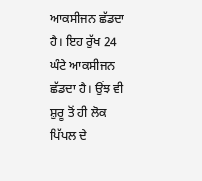ਆਕਸੀਜਨ ਛੱਡਦਾ ਹੈ। ਇਹ ਰੁੱਖ 24 ਘੰਟੇ ਆਕਸੀਜਨ ਛੱਡਦਾ ਹੈ। ਉਂਝ ਵੀ ਸ਼ੁਰੂ ਤੋਂ ਹੀ ਲੋਕ ਪਿੱਪਲ ਦੇ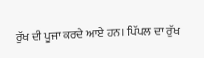ਰੁੱਖ ਦੀ ਪੂਜਾ ਕਰਦੇ ਆਏ ਹਨ। ਪਿੱਪਲ ਦਾ ਰੁੱਖ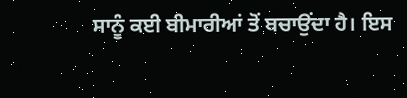ਸਾਨੂੰ ਕਈ ਬੀਮਾਰੀਆਂ ਤੋਂ ਬਚਾਉਂਦਾ ਹੈ। ਇਸ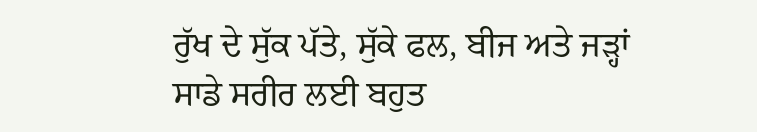ਰੁੱਖ ਦੇ ਸੁੱਕ ਪੱਤੇ, ਸੁੱਕੇ ਫਲ, ਬੀਜ ਅਤੇ ਜੜ੍ਹਾਂ ਸਾਡੇ ਸਰੀਰ ਲਈ ਬਹੁਤ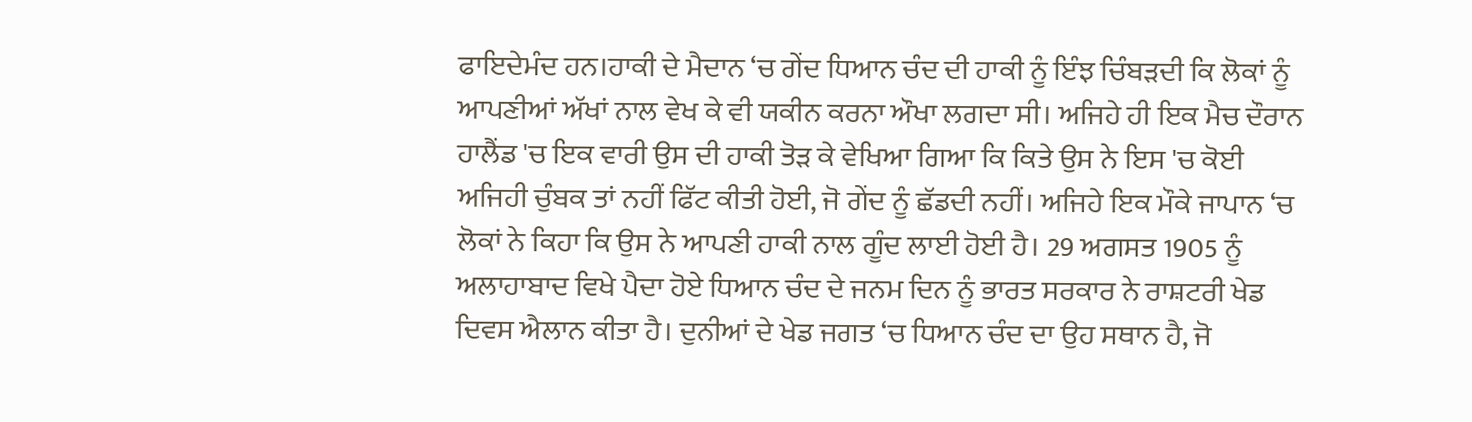ਫਾਇਦੇਮੰਦ ਹਨ।ਹਾਕੀ ਦੇ ਮੈਦਾਨ ‘ਚ ਗੇਂਦ ਧਿਆਨ ਚੰਦ ਦੀ ਹਾਕੀ ਨੂੰ ਇੰਝ ਚਿੰਬੜਦੀ ਕਿ ਲੋਕਾਂ ਨੂੰ ਆਪਣੀਆਂ ਅੱਖਾਂ ਨਾਲ ਵੇਖ ਕੇ ਵੀ ਯਕੀਨ ਕਰਨਾ ਔਖਾ ਲਗਦਾ ਸੀ। ਅਜਿਹੇ ਹੀ ਇਕ ਮੈਚ ਦੌਰਾਨ ਹਾਲੈਂਡ 'ਚ ਇਕ ਵਾਰੀ ਉਸ ਦੀ ਹਾਕੀ ਤੋੜ ਕੇ ਵੇਖਿਆ ਗਿਆ ਕਿ ਕਿਤੇ ਉਸ ਨੇ ਇਸ 'ਚ ਕੋਈ ਅਜਿਹੀ ਚੁੰਬਕ ਤਾਂ ਨਹੀਂ ਫਿੱਟ ਕੀਤੀ ਹੋਈ, ਜੋ ਗੇਂਦ ਨੂੰ ਛੱਡਦੀ ਨਹੀਂ। ਅਜਿਹੇ ਇਕ ਮੌਕੇ ਜਾਪਾਨ ‘ਚ ਲੋਕਾਂ ਨੇ ਕਿਹਾ ਕਿ ਉਸ ਨੇ ਆਪਣੀ ਹਾਕੀ ਨਾਲ ਗੂੰਦ ਲਾਈ ਹੋਈ ਹੈ। 29 ਅਗਸਤ 1905 ਨੂੰ ਅਲਾਹਾਬਾਦ ਵਿਖੇ ਪੈਦਾ ਹੋਏ ਧਿਆਨ ਚੰਦ ਦੇ ਜਨਮ ਦਿਨ ਨੂੰ ਭਾਰਤ ਸਰਕਾਰ ਨੇ ਰਾਸ਼ਟਰੀ ਖੇਡ ਦਿਵਸ ਐਲਾਨ ਕੀਤਾ ਹੈ। ਦੁਨੀਆਂ ਦੇ ਖੇਡ ਜਗਤ ‘ਚ ਧਿਆਨ ਚੰਦ ਦਾ ਉਹ ਸਥਾਨ ਹੈ, ਜੋ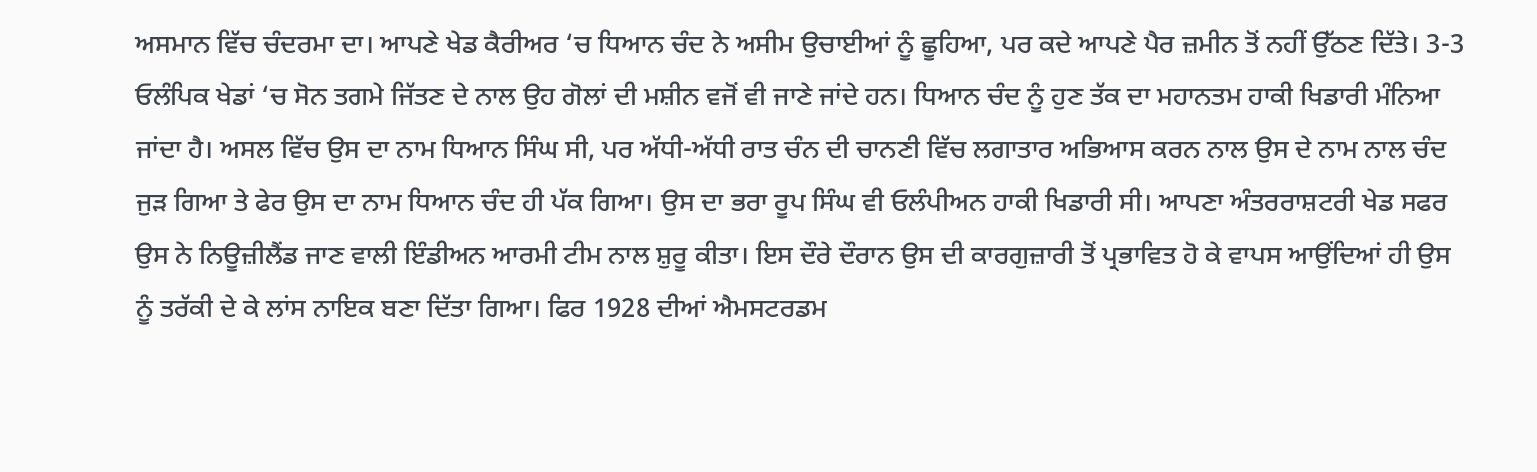ਅਸਮਾਨ ਵਿੱਚ ਚੰਦਰਮਾ ਦਾ। ਆਪਣੇ ਖੇਡ ਕੈਰੀਅਰ ‘ਚ ਧਿਆਨ ਚੰਦ ਨੇ ਅਸੀਮ ਉਚਾਈਆਂ ਨੂੰ ਛੂਹਿਆ, ਪਰ ਕਦੇ ਆਪਣੇ ਪੈਰ ਜ਼ਮੀਨ ਤੋਂ ਨਹੀਂ ਉੱਠਣ ਦਿੱਤੇ। 3-3 ਓਲੰਪਿਕ ਖੇਡਾਂ ‘ਚ ਸੋਨ ਤਗਮੇ ਜਿੱਤਣ ਦੇ ਨਾਲ ਉਹ ਗੋਲਾਂ ਦੀ ਮਸ਼ੀਨ ਵਜੋਂ ਵੀ ਜਾਣੇ ਜਾਂਦੇ ਹਨ। ਧਿਆਨ ਚੰਦ ਨੂੰ ਹੁਣ ਤੱਕ ਦਾ ਮਹਾਨਤਮ ਹਾਕੀ ਖਿਡਾਰੀ ਮੰਨਿਆ ਜਾਂਦਾ ਹੈ। ਅਸਲ ਵਿੱਚ ਉਸ ਦਾ ਨਾਮ ਧਿਆਨ ਸਿੰਘ ਸੀ, ਪਰ ਅੱਧੀ-ਅੱਧੀ ਰਾਤ ਚੰਨ ਦੀ ਚਾਨਣੀ ਵਿੱਚ ਲਗਾਤਾਰ ਅਭਿਆਸ ਕਰਨ ਨਾਲ ਉਸ ਦੇ ਨਾਮ ਨਾਲ ਚੰਦ ਜੁੜ ਗਿਆ ਤੇ ਫੇਰ ਉਸ ਦਾ ਨਾਮ ਧਿਆਨ ਚੰਦ ਹੀ ਪੱਕ ਗਿਆ। ਉਸ ਦਾ ਭਰਾ ਰੂਪ ਸਿੰਘ ਵੀ ਓਲੰਪੀਅਨ ਹਾਕੀ ਖਿਡਾਰੀ ਸੀ। ਆਪਣਾ ਅੰਤਰਰਾਸ਼ਟਰੀ ਖੇਡ ਸਫਰ ਉਸ ਨੇ ਨਿਊਜ਼ੀਲੈਂਡ ਜਾਣ ਵਾਲੀ ਇੰਡੀਅਨ ਆਰਮੀ ਟੀਮ ਨਾਲ ਸ਼ੁਰੂ ਕੀਤਾ। ਇਸ ਦੌਰੇ ਦੌਰਾਨ ਉਸ ਦੀ ਕਾਰਗੁਜ਼ਾਰੀ ਤੋਂ ਪ੍ਰਭਾਵਿਤ ਹੋ ਕੇ ਵਾਪਸ ਆਉਂਦਿਆਂ ਹੀ ਉਸ ਨੂੰ ਤਰੱਕੀ ਦੇ ਕੇ ਲਾਂਸ ਨਾਇਕ ਬਣਾ ਦਿੱਤਾ ਗਿਆ। ਫਿਰ 1928 ਦੀਆਂ ਐਮਸਟਰਡਮ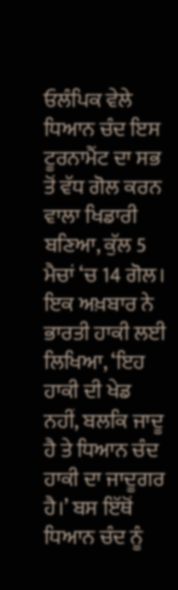ਓਲੰਪਿਕ ਵੇਲੇ ਧਿਆਨ ਚੰਦ ਇਸ ਟੂਰਨਾਮੈਂਟ ਦਾ ਸਭ ਤੋਂ ਵੱਧ ਗੋਲ ਕਰਨ ਵਾਲਾ ਖਿਡਾਰੀ ਬਣਿਆ, ਕੁੱਲ 5 ਮੈਚਾਂ ‘ਚ 14 ਗੋਲ। ਇਕ ਅਖ਼ਬਾਰ ਨੇ ਭਾਰਤੀ ਹਾਕੀ ਲਈ ਲਿਖਿਆ, ‘ਇਹ ਹਾਕੀ ਦੀ ਖੇਡ ਨਹੀਂ, ਬਲਕਿ ਜਾਦੂ ਹੈ ਤੇ ਧਿਆਨ ਚੰਦ ਹਾਕੀ ਦਾ ਜਾਦੂਗਰ ਹੈ।’ ਬਸ ਇੱਥੋਂ ਧਿਆਨ ਚੰਦ ਨੂੰ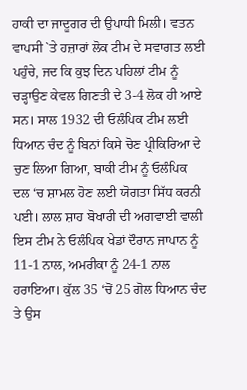ਹਾਕੀ ਦਾ ਜਾਦੂਗਰ ਦੀ ਉਪਾਧੀ ਮਿਲੀ। ਵਤਨ ਵਾਪਸੀ `ਤੇ ਹਜ਼ਾਰਾਂ ਲੋਕ ਟੀਮ ਦੇ ਸਵਾਗਤ ਲਈ ਪਹੁੰਚੇ, ਜਦ ਕਿ ਕੁਝ ਦਿਨ ਪਹਿਲਾਂ ਟੀਮ ਨੂੰ ਚੜ੍ਹਾਉਣ ਕੇਵਲ ਗਿਣਤੀ ਦੇ 3-4 ਲੋਕ ਹੀ ਆਏ ਸਨ। ਸਾਲ 1932 ਦੀ ਓਲੰਪਿਕ ਟੀਮ ਲਈ ਧਿਆਨ ਚੰਦ ਨੂੰ ਬਿਨਾਂ ਕਿਸੇ ਚੋਣ ਪ੍ਰੀਕਿਰਿਆ ਦੇ ਚੁਣ ਲਿਆ ਗਿਆ, ਬਾਕੀ ਟੀਮ ਨੂੰ ਓਲੰਪਿਕ ਦਲ ‘ਚ ਸ਼ਾਮਲ ਹੋਣ ਲਈ ਯੋਗਤਾ ਸਿੱਧ ਕਰਨੀ ਪਈ। ਲਾਲ ਸ਼ਾਹ ਬੋਖਾਰੀ ਦੀ ਅਗਵਾਈ ਵਾਲੀ ਇਸ ਟੀਮ ਨੇ ਓਲੰਪਿਕ ਖੇਡਾਂ ਦੌਰਾਨ ਜਾਪਾਨ ਨੂੰ 11-1 ਨਾਲ, ਅਮਰੀਕਾ ਨੂੰ 24-1 ਨਾਲ ਹਰਾਇਆ। ਕੁੱਲ 35 ‘ਚੋਂ 25 ਗੋਲ ਧਿਆਨ ਚੰਦ ਤੇ ਉਸ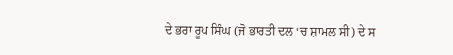ਦੇ ਭਰਾ ਰੂਪ ਸਿੰਘ (ਜੋ ਭਾਰਤੀ ਦਲ ‘ਚ ਸ਼ਾਮਲ ਸੀ) ਦੇ ਸ